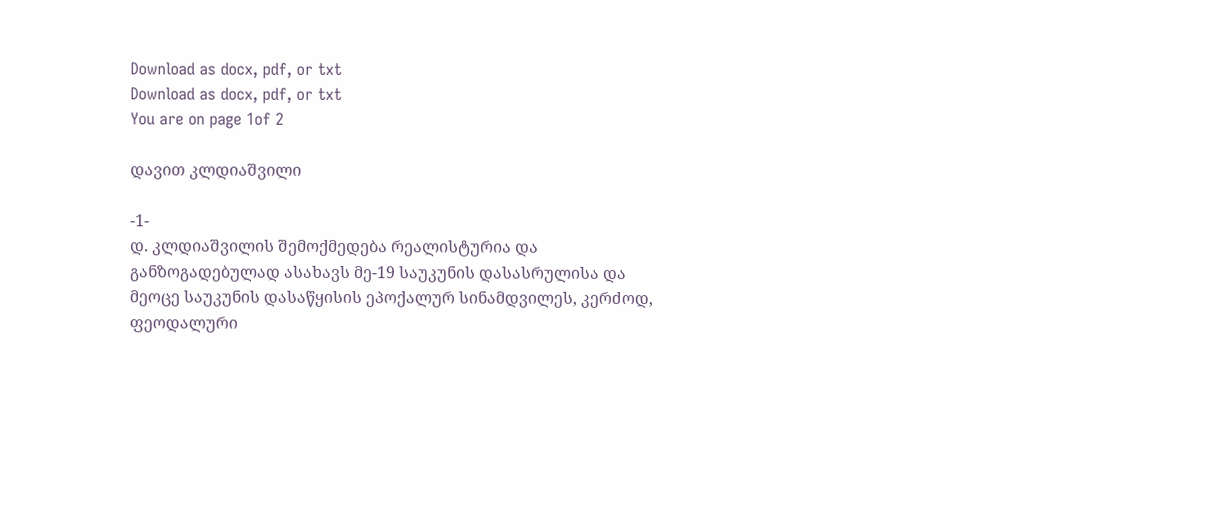Download as docx, pdf, or txt
Download as docx, pdf, or txt
You are on page 1of 2

დავით კლდიაშვილი

-1-
დ. კლდიაშვილის შემოქმედება რეალისტურია და
განზოგადებულად ასახავს მე-19 საუკუნის დასასრულისა და
მეოცე საუკუნის დასაწყისის ეპოქალურ სინამდვილეს, კერძოდ,
ფეოდალური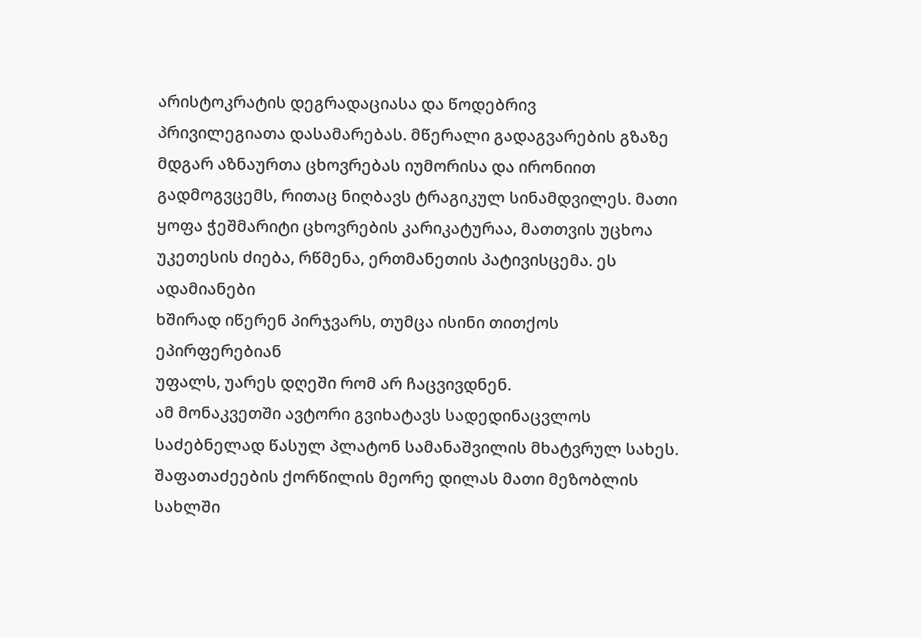არისტოკრატის დეგრადაციასა და წოდებრივ
პრივილეგიათა დასამარებას. მწერალი გადაგვარების გზაზე
მდგარ აზნაურთა ცხოვრებას იუმორისა და ირონიით
გადმოგვცემს, რითაც ნიღბავს ტრაგიკულ სინამდვილეს. მათი
ყოფა ჭეშმარიტი ცხოვრების კარიკატურაა, მათთვის უცხოა
უკეთესის ძიება, რწმენა, ერთმანეთის პატივისცემა. ეს ადამიანები
ხშირად იწერენ პირჯვარს, თუმცა ისინი თითქოს ეპირფერებიან
უფალს, უარეს დღეში რომ არ ჩაცვივდნენ.
ამ მონაკვეთში ავტორი გვიხატავს სადედინაცვლოს
საძებნელად წასულ პლატონ სამანაშვილის მხატვრულ სახეს.
შაფათაძეების ქორწილის მეორე დილას მათი მეზობლის სახლში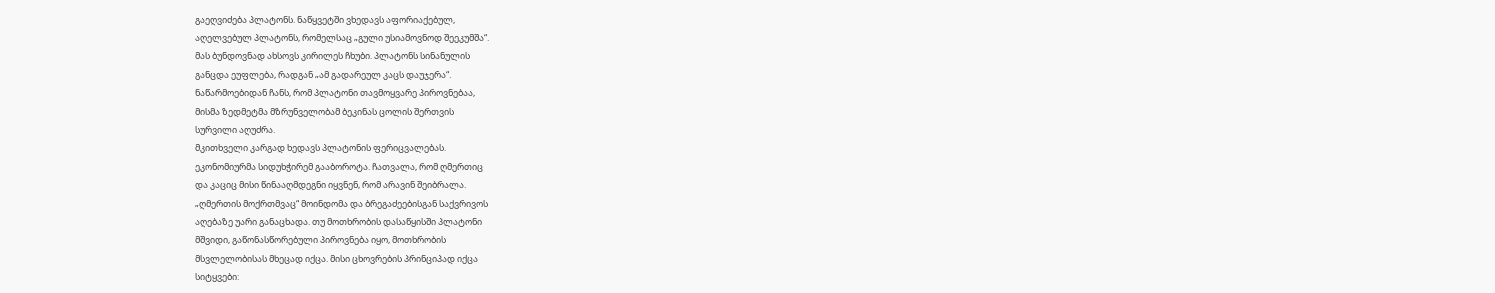გაეღვიძება პლატონს. ნაწყვეტში ვხედავს აფორიაქებულ,
აღელვებულ პლატონს, რომელსაც „გული უსიამოვნოდ შეეკუმშა“.
მას ბუნდოვნად ახსოვს კირილეს ჩხუბი. პლატონს სინანულის
განცდა ეუფლება, რადგან „ამ გადარეულ კაცს დაუჯერა“.
ნაწარმოებიდან ჩანს, რომ პლატონი თავმოყვარე პიროვნებაა,
მისმა ზედმეტმა მზრუნველობამ ბეკინას ცოლის შერთვის
სურვილი აღუძრა.
მკითხველი კარგად ხედავს პლატონის ფერიცვალებას.
ეკონომიურმა სიდუხჭირემ გააბოროტა. ჩათვალა, რომ ღმერთიც
და კაციც მისი წინააღმდეგნი იყვნენ, რომ არავინ შეიბრალა.
„ღმერთის მოქრთმვაც“ მოინდომა და ბრეგაძეებისგან საქვრივოს
აღებაზე უარი განაცხადა. თუ მოთხრობის დასაწყისში პლატონი
მშვიდი, გაწონასწორებული პიროვნება იყო, მოთხრობის
მსვლელობისას მხეცად იქცა. მისი ცხოვრების პრინციპად იქცა
სიტყვები: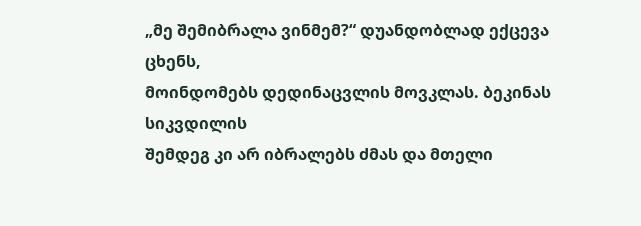„მე შემიბრალა ვინმემ?“ დუანდობლად ექცევა ცხენს,
მოინდომებს დედინაცვლის მოვკლას. ბეკინას სიკვდილის
შემდეგ კი არ იბრალებს ძმას და მთელი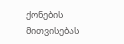ქონების მითვისებას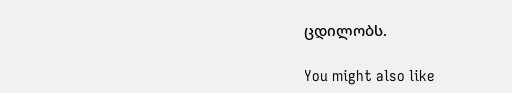ცდილობს.

You might also like